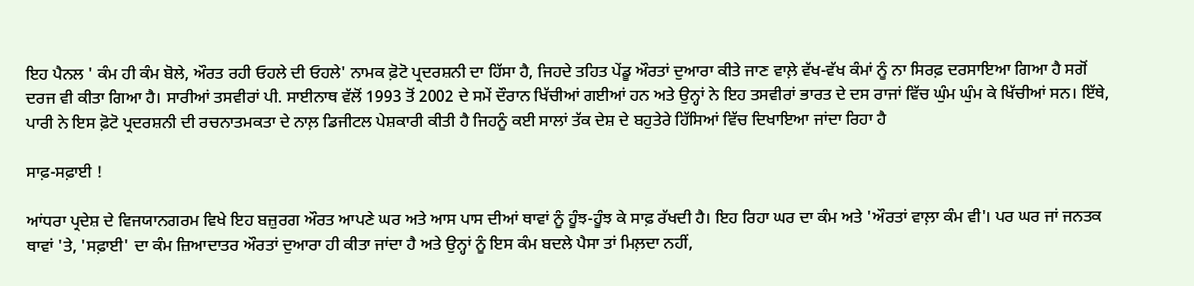ਇਹ ਪੈਨਲ ' ਕੰਮ ਹੀ ਕੰਮ ਬੋਲੇ, ਔਰਤ ਰਹੀ ਓਹਲੇ ਦੀ ਓਹਲੇ' ਨਾਮਕ ਫ਼ੋਟੋ ਪ੍ਰਦਰਸ਼ਨੀ ਦਾ ਹਿੱਸਾ ਹੈ, ਜਿਹਦੇ ਤਹਿਤ ਪੇਂਡੂ ਔਰਤਾਂ ਦੁਆਰਾ ਕੀਤੇ ਜਾਣ ਵਾਲ਼ੇ ਵੱਖ-ਵੱਖ ਕੰਮਾਂ ਨੂੰ ਨਾ ਸਿਰਫ਼ ਦਰਸਾਇਆ ਗਿਆ ਹੈ ਸਗੋਂ ਦਰਜ ਵੀ ਕੀਤਾ ਗਿਆ ਹੈ। ਸਾਰੀਆਂ ਤਸਵੀਰਾਂ ਪੀ. ਸਾਈਨਾਥ ਵੱਲੋਂ 1993 ਤੋਂ 2002 ਦੇ ਸਮੇਂ ਦੌਰਾਨ ਖਿੱਚੀਆਂ ਗਈਆਂ ਹਨ ਅਤੇ ਉਨ੍ਹਾਂ ਨੇ ਇਹ ਤਸਵੀਰਾਂ ਭਾਰਤ ਦੇ ਦਸ ਰਾਜਾਂ ਵਿੱਚ ਘੁੰਮ ਘੁੰਮ ਕੇ ਖਿੱਚੀਆਂ ਸਨ। ਇੱਥੇ, ਪਾਰੀ ਨੇ ਇਸ ਫ਼ੋਟੋ ਪ੍ਰਦਰਸ਼ਨੀ ਦੀ ਰਚਨਾਤਮਕਤਾ ਦੇ ਨਾਲ਼ ਡਿਜੀਟਲ ਪੇਸ਼ਕਾਰੀ ਕੀਤੀ ਹੈ ਜਿਹਨੂੰ ਕਈ ਸਾਲਾਂ ਤੱਕ ਦੇਸ਼ ਦੇ ਬਹੁਤੇਰੇ ਹਿੱਸਿਆਂ ਵਿੱਚ ਦਿਖਾਇਆ ਜਾਂਦਾ ਰਿਹਾ ਹੈ

ਸਾਫ਼-ਸਫ਼ਾਈ !

ਆਂਧਰਾ ਪ੍ਰਦੇਸ਼ ਦੇ ਵਿਜਯਾਨਗਰਮ ਵਿਖੇ ਇਹ ਬਜ਼ੁਰਗ ਔਰਤ ਆਪਣੇ ਘਰ ਅਤੇ ਆਸ ਪਾਸ ਦੀਆਂ ਥਾਵਾਂ ਨੂੰ ਹੂੰਝ-ਹੂੰਝ ਕੇ ਸਾਫ਼ ਰੱਖਦੀ ਹੈ। ਇਹ ਰਿਹਾ ਘਰ ਦਾ ਕੰਮ ਅਤੇ 'ਔਰਤਾਂ ਵਾਲ਼ਾ ਕੰਮ ਵੀ'। ਪਰ ਘਰ ਜਾਂ ਜਨਤਕ ਥਾਵਾਂ 'ਤੇ, 'ਸਫ਼ਾਈ' ਦਾ ਕੰਮ ਜ਼ਿਆਦਾਤਰ ਔਰਤਾਂ ਦੁਆਰਾ ਹੀ ਕੀਤਾ ਜਾਂਦਾ ਹੈ ਅਤੇ ਉਨ੍ਹਾਂ ਨੂੰ ਇਸ ਕੰਮ ਬਦਲੇ ਪੈਸਾ ਤਾਂ ਮਿਲ਼ਦਾ ਨਹੀਂ,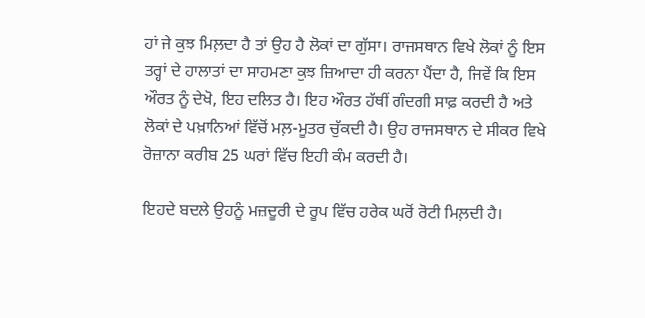ਹਾਂ ਜੇ ਕੁਝ ਮਿਲ਼ਦਾ ਹੈ ਤਾਂ ਉਹ ਹੈ ਲੋਕਾਂ ਦਾ ਗੁੱਸਾ। ਰਾਜਸਥਾਨ ਵਿਖੇ ਲੋਕਾਂ ਨੂੰ ਇਸ ਤਰ੍ਹਾਂ ਦੇ ਹਾਲਾਤਾਂ ਦਾ ਸਾਹਮਣਾ ਕੁਝ ਜ਼ਿਆਦਾ ਹੀ ਕਰਨਾ ਪੈਂਦਾ ਹੈ, ਜਿਵੇਂ ਕਿ ਇਸ ਔਰਤ ਨੂੰ ਦੇਖੋ, ਇਹ ਦਲਿਤ ਹੈ। ਇਹ ਔਰਤ ਹੱਥੀਂ ਗੰਦਗੀ ਸਾਫ਼ ਕਰਦੀ ਹੈ ਅਤੇ ਲੋਕਾਂ ਦੇ ਪਖ਼ਾਨਿਆਂ ਵਿੱਚੋਂ ਮਲ਼-ਮੂਤਰ ਚੁੱਕਦੀ ਹੈ। ਉਹ ਰਾਜਸਥਾਨ ਦੇ ਸੀਕਰ ਵਿਖੇ ਰੋਜ਼ਾਨਾ ਕਰੀਬ 25 ਘਰਾਂ ਵਿੱਚ ਇਹੀ ਕੰਮ ਕਰਦੀ ਹੈ।

ਇਹਦੇ ਬਦਲੇ ਉਹਨੂੰ ਮਜ਼ਦੂਰੀ ਦੇ ਰੂਪ ਵਿੱਚ ਹਰੇਕ ਘਰੋਂ ਰੋਟੀ ਮਿਲ਼ਦੀ ਹੈ।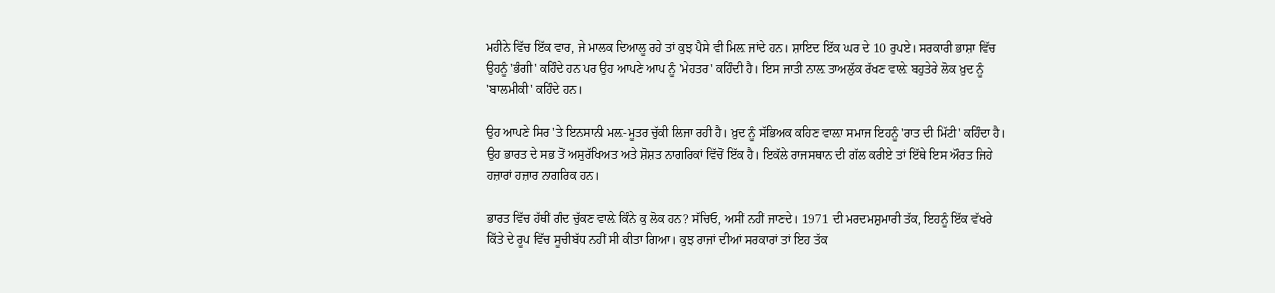ਮਹੀਨੇ ਵਿੱਚ ਇੱਕ ਵਾਰ, ਜੇ ਮਾਲਕ ਦਿਆਲੂ ਰਹੇ ਤਾਂ ਕੁਝ ਪੈਸੇ ਵੀ ਮਿਲ਼ ਜਾਂਦੇ ਹਨ। ਸ਼ਾਇਦ ਇੱਕ ਘਰ ਦੇ 10 ਰੁਪਏ। ਸਰਕਾਰੀ ਭਾਸ਼ਾ ਵਿੱਚ ਉਹਨੂੰ 'ਭੰਗੀ' ਕਹਿੰਦੇ ਹਨ ਪਰ ਉਹ ਆਪਣੇ ਆਪ ਨੂੰ 'ਮੇਹਤਰ' ਕਹਿੰਦੀ ਹੈ। ਇਸ ਜਾਤੀ ਨਾਲ਼ ਤਾਅਲੁੱਕ ਰੱਖਣ ਵਾਲ਼ੇ ਬਹੁਤੇਰੇ ਲੋਕ ਖ਼ੁਦ ਨੂੰ 'ਬਾਲਮੀਕੀ' ਕਹਿੰਦੇ ਹਨ।

ਉਹ ਆਪਣੇ ਸਿਰ 'ਤੇ ਇਨਸਾਨੀ ਮਲ਼-ਮੂਤਰ ਚੁੱਕੀ ਲਿਜਾ ਰਹੀ ਹੈ। ਖ਼ੁਦ ਨੂੰ ਸੱਭਿਅਕ ਕਹਿਣ ਵਾਲ਼ਾ ਸਮਾਜ ਇਹਨੂੰ 'ਰਾਤ ਦੀ ਮਿੱਟੀ' ਕਹਿੰਦਾ ਹੈ। ਉਹ ਭਾਰਤ ਦੇ ਸਭ ਤੋਂ ਅਸੁਰੱਖਿਅਤ ਅਤੇ ਸ਼ੋਸ਼ਤ ਨਾਗਰਿਕਾਂ ਵਿੱਚੋਂ ਇੱਕ ਹੈ। ਇਕੱਲੇ ਰਾਜਸਥਾਨ ਦੀ ਗੱਲ ਕਰੀਏ ਤਾਂ ਇੱਥੇ ਇਸ ਔਰਤ ਜਿਹੇ ਹਜ਼ਾਰਾਂ ਹਜ਼ਾਰ ਨਾਗਰਿਕ ਹਨ।

ਭਾਰਤ ਵਿੱਚ ਹੱਥੀਂ ਗੰਦ ਚੁੱਕਣ ਵਾਲ਼ੇ ਕਿੰਨੇ ਕੁ ਲੋਕ ਹਨ? ਸੱਚਿਓ, ਅਸੀਂ ਨਹੀਂ ਜਾਣਦੇ। 1971 ਦੀ ਮਰਦਮਸ਼ੁਮਾਰੀ ਤੱਕ, ਇਹਨੂੰ ਇੱਕ ਵੱਖਰੇ ਕਿੱਤੇ ਦੇ ਰੂਪ ਵਿੱਚ ਸੂਚੀਬੱਧ ਨਹੀਂ ਸੀ ਕੀਤਾ ਗਿਆ। ਕੁਝ ਰਾਜਾਂ ਦੀਆਂ ਸਰਕਾਰਾਂ ਤਾਂ ਇਹ ਤੱਕ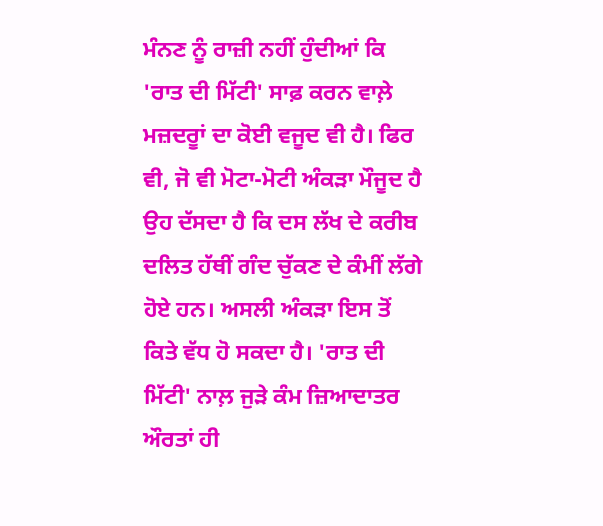ਮੰਨਣ ਨੂੰ ਰਾਜ਼ੀ ਨਹੀਂ ਹੁੰਦੀਆਂ ਕਿ 'ਰਾਤ ਦੀ ਮਿੱਟੀ' ਸਾਫ਼ ਕਰਨ ਵਾਲ਼ੇ ਮਜ਼ਦਰੂਾਂ ਦਾ ਕੋਈ ਵਜੂਦ ਵੀ ਹੈ। ਫਿਰ ਵੀ, ਜੋ ਵੀ ਮੋਟਾ-ਮੋਟੀ ਅੰਕੜਾ ਮੌਜੂਦ ਹੈ ਉਹ ਦੱਸਦਾ ਹੈ ਕਿ ਦਸ ਲੱਖ ਦੇ ਕਰੀਬ ਦਲਿਤ ਹੱਥੀਂ ਗੰਦ ਚੁੱਕਣ ਦੇ ਕੰਮੀਂ ਲੱਗੇ ਹੋਏ ਹਨ। ਅਸਲੀ ਅੰਕੜਾ ਇਸ ਤੋਂ ਕਿਤੇ ਵੱਧ ਹੋ ਸਕਦਾ ਹੈ। 'ਰਾਤ ਦੀ ਮਿੱਟੀ' ਨਾਲ਼ ਜੁੜੇ ਕੰਮ ਜ਼ਿਆਦਾਤਰ ਔਰਤਾਂ ਹੀ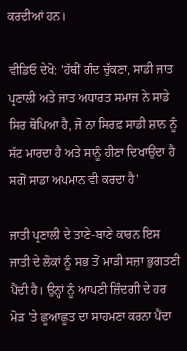ਕਰਦੀਆਂ ਹਨ।

ਵੀਡਿਓ ਦੇਖੋ: 'ਹੱਥੀਂ ਗੰਦ ਚੁੱਕਣਾ, ਸਾਡੀ ਜਾਤ ਪ੍ਰਣਾਲੀ ਅਤੇ ਜਾਤ ਅਧਾਰਤ ਸਮਾਜ ਨੇ ਸਾਡੇ ਸਿਰ ਥੋਪਿਆ ਹੈ, ਜੋ ਨਾ ਸਿਰਫ਼ ਸਾਡੀ ਸ਼ਾਨ ਨੂੰ ਸੱਟ ਮਾਰਦਾ ਹੈ ਅਤੇ ਸਾਨੂੰ ਹੀਣਾ ਦਿਖਾਉਂਦਾ ਹੈ ਸਗੋਂ ਸਾਡਾ ਅਪਮਾਨ ਵੀ ਕਰਦਾ ਹੈ'

ਜਾਤੀ ਪ੍ਰਣਾਲੀ ਦੇ ਤਾਣੇ-ਬਾਣੇ ਕਾਰਨ ਇਸ ਜਾਤੀ ਦੇ ਲੋਕਾਂ ਨੂੰ ਸਭ ਤੋਂ ਮਾੜੀ ਸਜ਼ਾ ਭੁਗਤਣੀ ਪੈਂਦੀ ਹੈ। ਉਨ੍ਹਾਂ ਨੂੰ ਆਪਣੀ ਜ਼ਿੰਦਗੀ ਦੇ ਹਰ ਮੋੜ 'ਤੇ ਛੂਆਛੂਤ ਦਾ ਸਾਹਮਣਾ ਕਰਨਾ ਪੈਂਦਾ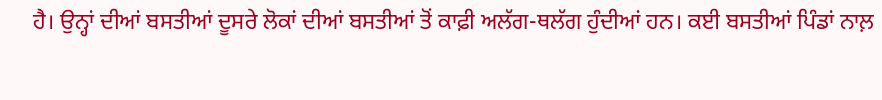ਹੈ। ਉਨ੍ਹਾਂ ਦੀਆਂ ਬਸਤੀਆਂ ਦੂਸਰੇ ਲੋਕਾਂ ਦੀਆਂ ਬਸਤੀਆਂ ਤੋਂ ਕਾਫ਼ੀ ਅਲੱਗ-ਥਲੱਗ ਹੁੰਦੀਆਂ ਹਨ। ਕਈ ਬਸਤੀਆਂ ਪਿੰਡਾਂ ਨਾਲ਼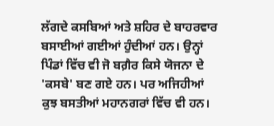ਲੱਗਦੇ ਕਸਬਿਆਂ ਅਤੇ ਸ਼ਹਿਰ ਦੇ ਬਾਹਰਵਾਰ ਬਸਾਈਆਂ ਗਈਆਂ ਹੁੰਦੀਆਂ ਹਨ। ਉਨ੍ਹਾਂ ਪਿੰਡਾਂ ਵਿੱਚ ਵੀ ਜੋ ਬਗ਼ੈਰ ਕਿਸੇ ਯੋਜਨਾ ਦੇ 'ਕਸਬੇ' ਬਣ ਗਏ ਹਨ। ਪਰ ਅਜਿਹੀਆਂ ਕੁਝ ਬਸਤੀਆਂ ਮਹਾਨਗਰਾਂ ਵਿੱਚ ਵੀ ਹਨ।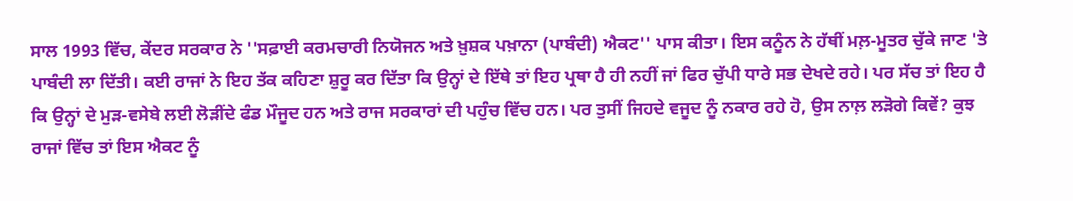ਸਾਲ 1993 ਵਿੱਚ, ਕੇਂਦਰ ਸਰਕਾਰ ਨੇ ''ਸਫ਼ਾਈ ਕਰਮਚਾਰੀ ਨਿਯੋਜਨ ਅਤੇ ਖ਼ੁਸ਼ਕ ਪਖ਼ਾਨਾ (ਪਾਬੰਦੀ) ਐਕਟ'' ਪਾਸ ਕੀਤਾ। ਇਸ ਕਨੂੰਨ ਨੇ ਹੱਥੀਂ ਮਲ਼-ਮੂਤਰ ਚੁੱਕੇ ਜਾਣ 'ਤੇ ਪਾਬੰਦੀ ਲਾ ਦਿੱਤੀ। ਕਈ ਰਾਜਾਂ ਨੇ ਇਹ ਤੱਕ ਕਹਿਣਾ ਸ਼ੁਰੂ ਕਰ ਦਿੱਤਾ ਕਿ ਉਨ੍ਹਾਂ ਦੇ ਇੱਥੇ ਤਾਂ ਇਹ ਪ੍ਰਥਾ ਹੈ ਹੀ ਨਹੀਂ ਜਾਂ ਫਿਰ ਚੁੱਪੀ ਧਾਰੇ ਸਭ ਦੇਖਦੇ ਰਹੇ। ਪਰ ਸੱਚ ਤਾਂ ਇਹ ਹੈ ਕਿ ਉਨ੍ਹਾਂ ਦੇ ਮੁੜ-ਵਸੇਬੇ ਲਈ ਲੋੜੀਂਦੇ ਫੰਡ ਮੌਜੂਦ ਹਨ ਅਤੇ ਰਾਜ ਸਰਕਾਰਾਂ ਦੀ ਪਹੁੰਚ ਵਿੱਚ ਹਨ। ਪਰ ਤੁਸੀਂ ਜਿਹਦੇ ਵਜੂਦ ਨੂੰ ਨਕਾਰ ਰਹੇ ਹੋ, ਉਸ ਨਾਲ਼ ਲੜੋਗੇ ਕਿਵੇਂ? ਕੁਝ ਰਾਜਾਂ ਵਿੱਚ ਤਾਂ ਇਸ ਐਕਟ ਨੂੰ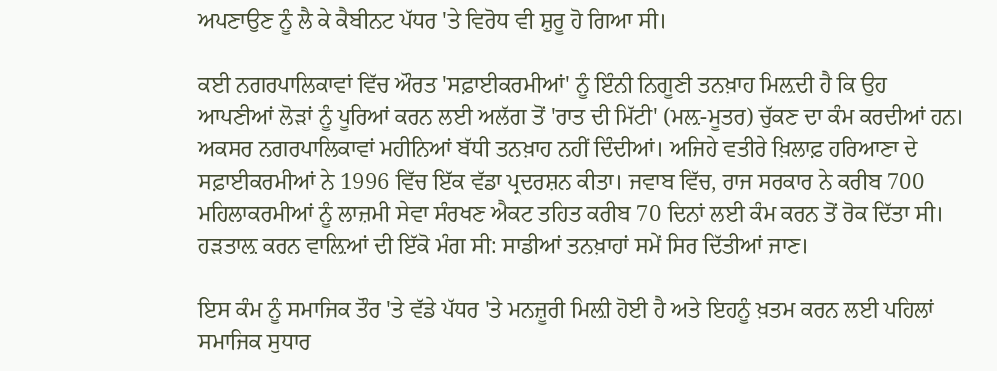ਅਪਣਾਉਣ ਨੂੰ ਲੈ ਕੇ ਕੈਬੀਨਟ ਪੱਧਰ 'ਤੇ ਵਿਰੋਧ ਵੀ ਸ਼ੁਰੂ ਹੋ ਗਿਆ ਸੀ।

ਕਈ ਨਗਰਪਾਲਿਕਾਵਾਂ ਵਿੱਚ ਔਰਤ 'ਸਫ਼ਾਈਕਰਮੀਆਂ' ਨੂੰ ਇੰਨੀ ਨਿਗੂਣੀ ਤਨਖ਼ਾਹ ਮਿਲ਼ਦੀ ਹੈ ਕਿ ਉਹ ਆਪਣੀਆਂ ਲੋੜਾਂ ਨੂੰ ਪੂਰਿਆਂ ਕਰਨ ਲਈ ਅਲੱਗ ਤੋਂ 'ਰਾਤ ਦੀ ਮਿੱਟੀ' (ਮਲ਼-ਮੂਤਰ) ਚੁੱਕਣ ਦਾ ਕੰਮ ਕਰਦੀਆਂ ਹਨ। ਅਕਸਰ ਨਗਰਪਾਲਿਕਾਵਾਂ ਮਹੀਨਿਆਂ ਬੱਧੀ ਤਨਖ਼ਾਹ ਨਹੀਂ ਦਿੰਦੀਆਂ। ਅਜਿਹੇ ਵਤੀਰੇ ਖ਼ਿਲਾਫ਼ ਹਰਿਆਣਾ ਦੇ ਸਫ਼ਾਈਕਰਮੀਆਂ ਨੇ 1996 ਵਿੱਚ ਇੱਕ ਵੱਡਾ ਪ੍ਰਦਰਸ਼ਨ ਕੀਤਾ। ਜਵਾਬ ਵਿੱਚ, ਰਾਜ ਸਰਕਾਰ ਨੇ ਕਰੀਬ 700 ਮਹਿਲਾਕਰਮੀਆਂ ਨੂੰ ਲਾਜ਼ਮੀ ਸੇਵਾ ਸੰਰਖਣ ਐਕਟ ਤਹਿਤ ਕਰੀਬ 70 ਦਿਨਾਂ ਲਈ ਕੰਮ ਕਰਨ ਤੋਂ ਰੋਕ ਦਿੱਤਾ ਸੀ। ਹੜਤਾਲ਼ ਕਰਨ ਵਾਲ਼ਿਆਂ ਦੀ ਇੱਕੋ ਮੰਗ ਸੀ: ਸਾਡੀਆਂ ਤਨਖ਼ਾਹਾਂ ਸਮੇਂ ਸਿਰ ਦਿੱਤੀਆਂ ਜਾਣ।

ਇਸ ਕੰਮ ਨੂੰ ਸਮਾਜਿਕ ਤੌਰ 'ਤੇ ਵੱਡੇ ਪੱਧਰ 'ਤੇ ਮਨਜ਼ੂਰੀ ਮਿਲ਼ੀ ਹੋਈ ਹੈ ਅਤੇ ਇਹਨੂੰ ਖ਼ਤਮ ਕਰਨ ਲਈ ਪਹਿਲਾਂ ਸਮਾਜਿਕ ਸੁਧਾਰ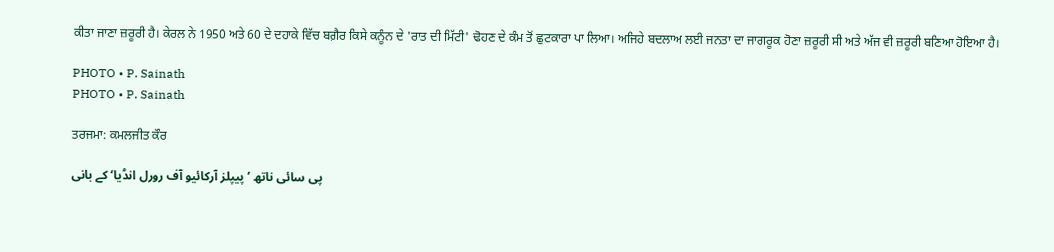ਕੀਤਾ ਜਾਣਾ ਜ਼ਰੂਰੀ ਹੈ। ਕੇਰਲ ਨੇ 1950 ਅਤੇ 60 ਦੇ ਦਹਾਕੇ ਵਿੱਚ ਬਗ਼ੈਰ ਕਿਸੇ ਕਨੂੰਨ ਦੇ 'ਰਾਤ ਦੀ ਮਿੱਟੀ' ਢੋਹਣ ਦੇ ਕੰਮ ਤੋਂ ਛੁਟਕਾਰਾ ਪਾ ਲਿਆ। ਅਜਿਹੇ ਬਦਲਾਅ ਲਈ ਜਨਤਾ ਦਾ ਜਾਗਰੂਕ ਹੋਣਾ ਜ਼ਰੂਰੀ ਸੀ ਅਤੇ ਅੱਜ ਵੀ ਜ਼ਰੂਰੀ ਬਣਿਆ ਹੋਇਆ ਹੈ।

PHOTO • P. Sainath
PHOTO • P. Sainath

ਤਰਜਮਾ: ਕਮਲਜੀਤ ਕੌਰ

پی سائی ناتھ ’پیپلز آرکائیو آف رورل انڈیا‘ کے بانی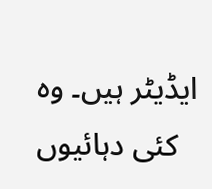ایڈیٹر ہیں۔ وہ کئی دہائیوں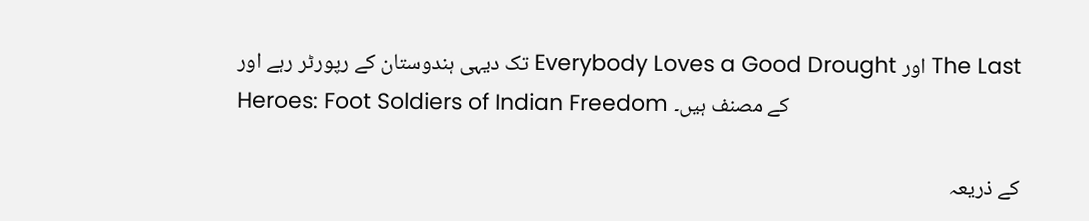تک دیہی ہندوستان کے رپورٹر رہے اور Everybody Loves a Good Drought اور The Last Heroes: Foot Soldiers of Indian Freedom کے مصنف ہیں۔

کے ذریعہ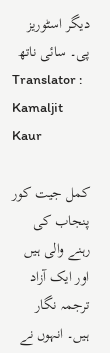دیگر اسٹوریز پی۔ سائی ناتھ
Translator : Kamaljit Kaur

کمل جیت کور پنجاب کی رہنے والی ہیں اور ایک آزاد ترجمہ نگار ہیں۔ انہوں نے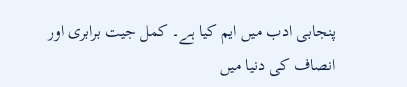پنجابی ادب میں ایم کیا ہے۔ کمل جیت برابری اور انصاف کی دنیا میں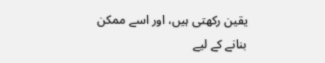یقین رکھتی ہیں، اور اسے ممکن بنانے کے لیے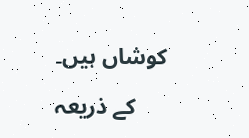کوشاں ہیں۔

کے ذریعہ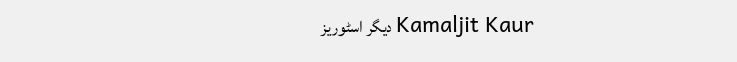دیگر اسٹوریز Kamaljit Kaur